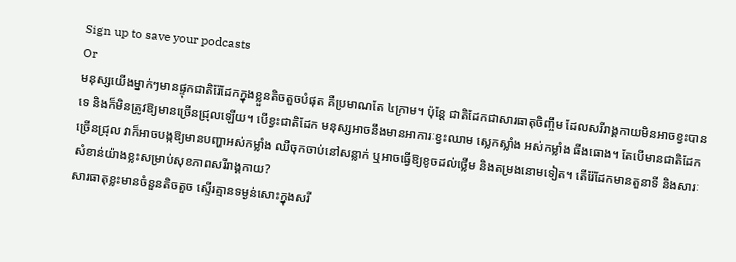Sign up to save your podcasts
Or
មនុស្សយើងម្នាក់ៗមានផ្ទុកជាតិរ៉ែដែកក្នុងខ្លួនតិចតួចបំផុត គឺប្រមាណតែ ៤ក្រាម។ ប៉ុន្តែ ជាតិដែកជាសារធាតុចិញ្ចឹម ដែលសរីរាង្គកាយមិនអាចខ្វះបានទេ និងក៏មិនត្រូវឱ្យមានច្រើនជ្រុលឡើយ។ បើខ្វះជាតិដែក មនុស្សអាចនឹងមានអាការៈខ្វះឈាម ស្លេកស្លាំង អស់កម្លាំង ធីងធោង។ តែបើមានជាតិដែកច្រើនជ្រុល វាក៏អាចបង្កឱ្យមានបញ្ហាអស់កម្លាំង ឈឺចុកចាប់នៅសន្លាក់ ឬអាចធ្វើឱ្យខូចដល់ថ្លើម និងតម្រងនោមទៀត។ តើរ៉ែដែកមានតួនាទី និងសារៈសំខាន់យ៉ាងខ្លះសម្រាប់សុខភាពសរីរាង្គកាយ?
សារធាតុខ្លះមានចំនួនតិចតួច ស្ទើរគ្មានទម្ងន់សោះក្នុងសរី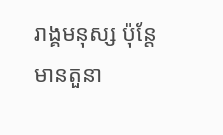រាង្គមនុស្ស ប៉ុន្តែមានតួនា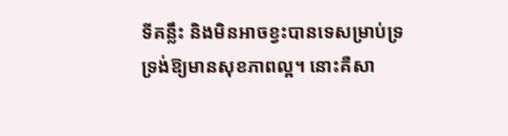ទីគន្លឹះ និងមិនអាចខ្វះបានទេសម្រាប់ទ្រទ្រង់ឱ្យមានសុខភាពល្អ។ នោះគឺសា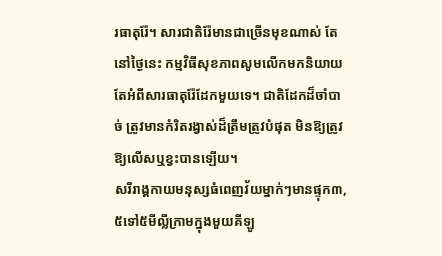រធាតុរ៉ែ។ សារជាតិរ៉ែមានជាច្រើនមុខណាស់ តែនៅថ្ងៃនេះ កម្មវិធីសុខភាពសូមលើកមកនិយាយតែអំពីសារធាតុរ៉ែដែកមួយទេ។ ជាតិដែកដ៏ចាំបាច់ ត្រូវមានកំរិតរង្វាស់ដ៏ត្រឹមត្រូវបំផុត មិនឱ្យត្រូវឱ្យលើសឬខ្វះបានឡើយ។
សរីរាង្គកាយមនុស្សធំពេញវ័យម្នាក់ៗមានផ្ទុក៣,៥ទៅ៥មីល្លីក្រាមក្នុងមួយគីឡូ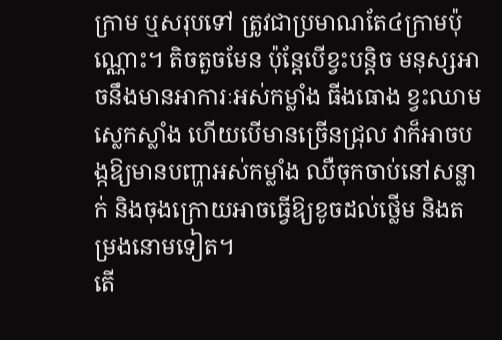ក្រាម ឬសរុបទៅ ត្រូវជាប្រមាណតែ៤ក្រាមប៉ុណ្ណោះ។ តិចតួចមែន ប៉ុន្តែបើខ្វះបន្តិច មនុស្សអាចនឹងមានអាការៈអស់កម្លាំង ធីងធោង ខ្វះឈាម ស្លេកស្លាំង ហើយបើមានច្រើនជ្រុល វាក៏អាចបង្កឱ្យមានបញ្ហាអស់កម្លាំង ឈឺចុកចាប់នៅសន្លាក់ និងចុងក្រោយអាចធ្វើឱ្យខូចដល់ថ្លើម និងតម្រងនោមទៀត។
តើ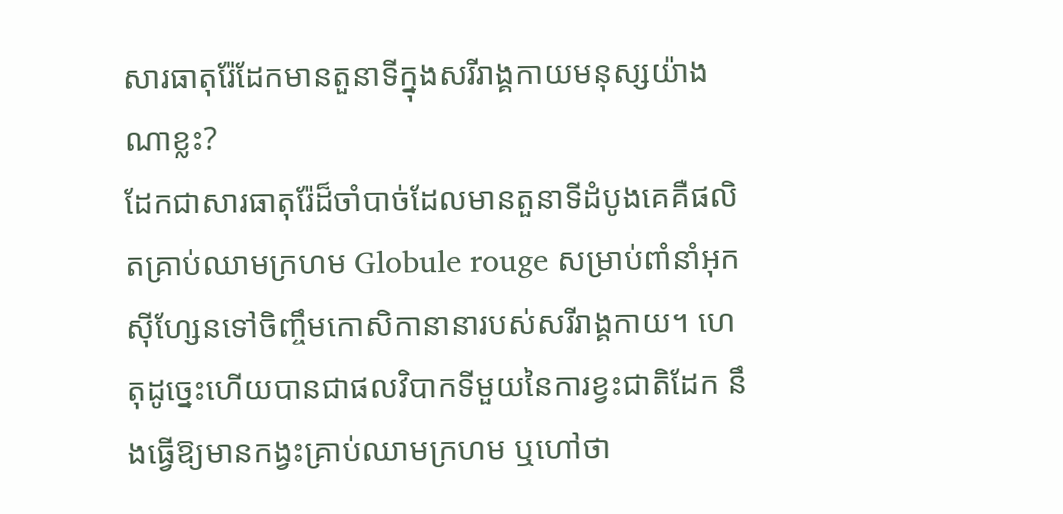សារធាតុរ៉ែដែកមានតួនាទីក្នុងសរីរាង្គកាយមនុស្សយ៉ាងណាខ្លះ?
ដែកជាសារធាតុរ៉ែដ៏ចាំបាច់ដែលមានតួនាទីដំបូងគេគឺផលិតគ្រាប់ឈាមក្រហម Globule rouge សម្រាប់ពាំនាំអុកស៊ីហ្សែនទៅចិញ្ចឹមកោសិកានានារបស់សរីរាង្គកាយ។ ហេតុដូច្នេះហើយបានជាផលវិបាកទីមួយនៃការខ្វះជាតិដែក នឹងធ្វើឱ្យមានកង្វះគ្រាប់ឈាមក្រហម ឬហៅថា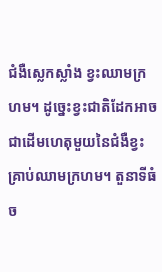ជំងឺស្លេកស្លាំង ខ្វះឈាមក្រហម។ ដូច្នេះខ្វះជាតិដែកអាចជាដើមហេតុមួយនៃជំងឺខ្វះគ្រាប់ឈាមក្រហម។ តួនាទីធំច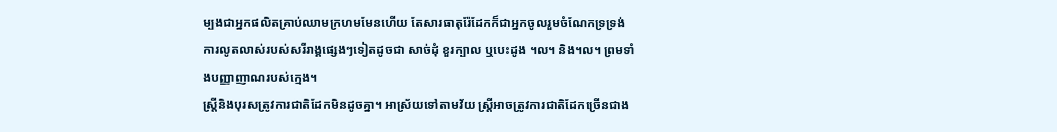ម្បងជាអ្នកផលិតគ្រាប់ឈាមក្រហមមែនហើយ តែសារធាតុរ៉ែដែកក៏ជាអ្នកចូលរួមចំណែកទ្រទ្រង់ការលូតលាស់របស់សរីរាង្គផ្សេងៗទៀតដូចជា សាច់ដុំ ខួរក្បាល ឬបេះដូង ។ល។ និង។ល។ ព្រមទាំងបញ្ញាញាណរបស់ក្មេង។
ស្ត្រីនិងបុរសត្រូវការជាតិដែកមិនដូចគ្នា។ អាស្រ័យទៅតាមវ័យ ស្ត្រីអាចត្រូវការជាតិដែកច្រើនជាង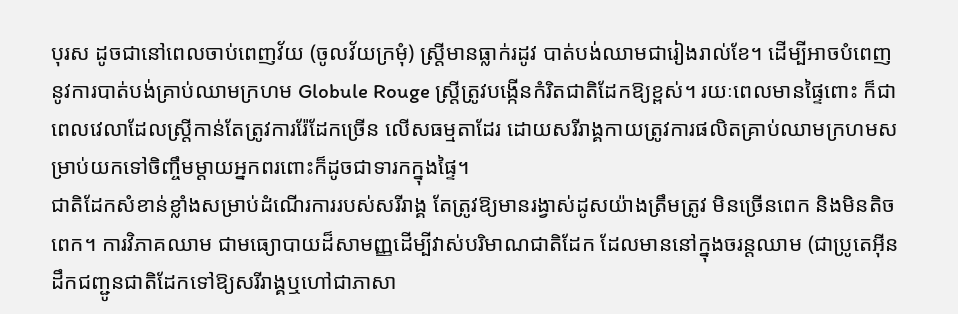បុរស ដូចជានៅពេលចាប់ពេញវ័យ (ចូលវ័យក្រមុំ) ស្ត្រីមានធ្លាក់រដូវ បាត់បង់ឈាមជារៀងរាល់ខែ។ ដើម្បីអាចបំពេញនូវការបាត់បង់គ្រាប់ឈាមក្រហម Globule Rouge ស្ត្រីត្រូវបង្កើនកំរិតជាតិដែកឱ្យខ្ពស់។ រយៈពេលមានផ្ទៃពោះ ក៏ជាពេលវេលាដែលស្ត្រីកាន់តែត្រូវការរ៉ែដែកច្រើន លើសធម្មតាដែរ ដោយសរីរាង្គកាយត្រូវការផលិតគ្រាប់ឈាមក្រហមសម្រាប់យកទៅចិញ្ចឹមម្តាយអ្នកពរពោះក៏ដូចជាទារកក្នុងផ្ទៃ។
ជាតិដែកសំខាន់ខ្លាំងសម្រាប់ដំណើរការរបស់សរីរាង្គ តែត្រូវឱ្យមានរង្វាស់ដូសយ៉ាងត្រឹមត្រូវ មិនច្រើនពេក និងមិនតិចពេក។ ការវិភាគឈាម ជាមធ្យោបាយដ៏សាមញ្ញដើម្បីវាស់បរិមាណជាតិដែក ដែលមាននៅក្នុងចរន្តឈាម (ជាប្រូតេអ៊ីនដឹកជញ្ជូនជាតិដែកទៅឱ្យសរីរាង្គឬហៅជាភាសា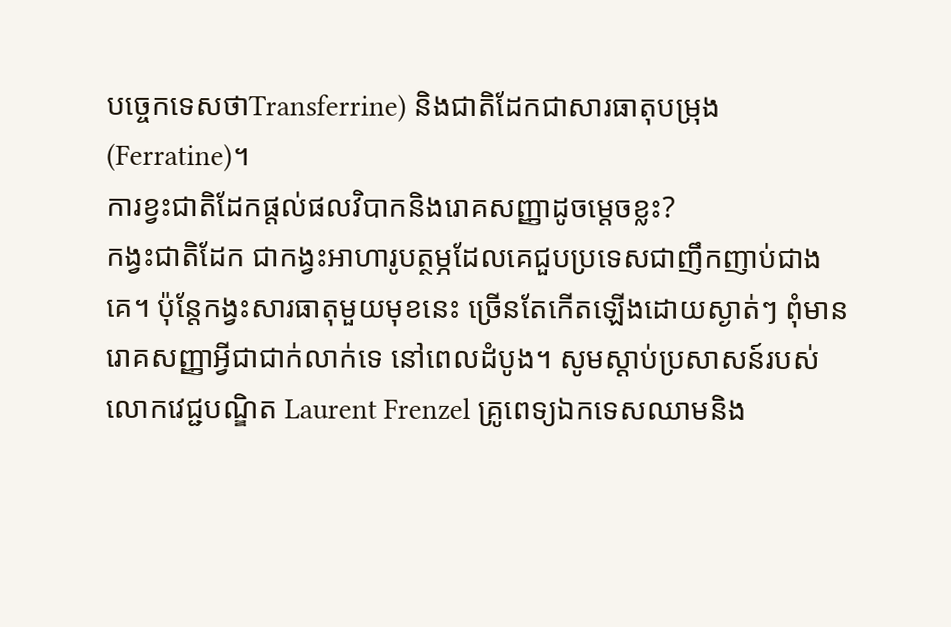បច្ចេកទេសថាTransferrine) និងជាតិដែកជាសារធាតុបម្រុង (Ferratine)។
ការខ្វះជាតិដែកផ្តល់ផលវិបាកនិងរោគសញ្ញាដូចម្តេចខ្លះ?
កង្វះជាតិដែក ជាកង្វះអាហារូបត្ថម្ភដែលគេជួបប្រទេសជាញឹកញាប់ជាងគេ។ ប៉ុន្តែកង្វះសារធាតុមួយមុខនេះ ច្រើនតែកើតឡើងដោយស្ងាត់ៗ ពុំមានរោគសញ្ញាអ្វីជាជាក់លាក់ទេ នៅពេលដំបូង។ សូមស្តាប់ប្រសាសន៍របស់លោកវេជ្ជបណ្ឌិត Laurent Frenzel គ្រូពេទ្យឯកទេសឈាមនិង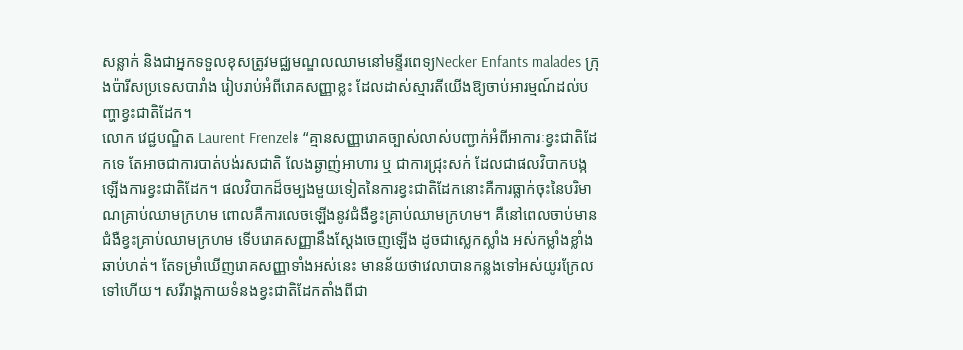សន្លាក់ និងជាអ្នកទទួលខុសត្រូវមជ្ឈមណ្ឌលឈាមនៅមន្ទីរពេទ្យNecker Enfants malades ក្រុងប៉ារីសប្រទេសបារាំង រៀបរាប់អំពីរោគសញ្ញាខ្លះ ដែលដាស់ស្មារតីយើងឱ្យចាប់អារម្មណ៍ដល់បញ្ហាខ្វះជាតិដែក។
លោក វេជ្ជបណ្ឌិត Laurent Frenzel៖ “គ្មានសញ្ញារោគច្បាស់លាស់បញ្ជាក់អំពីអាការៈខ្វះជាតិដែកទេ តែអាចជាការបាត់បង់រសជាតិ លែងឆ្ងាញ់អាហារ ឬ ជាការជ្រុះសក់ ដែលជាផលវិបាកបង្កឡើងការខ្វះជាតិដែក។ ផលវិបាកដ៏ចម្បងមួយទៀតនៃការខ្វះជាតិដែកនោះគឺការធ្លាក់ចុះនៃបរិមាណគ្រាប់ឈាមក្រហម ពោលគឺការលេចឡើងនូវជំងឺខ្វះគ្រាប់ឈាមក្រហម។ គឺនៅពេលចាប់មានជំងឺខ្វះគ្រាប់ឈាមក្រហម ទើបរោគសញ្ញានឹងស្តែងចេញឡើង ដូចជាស្លេកស្លាំង អស់កម្លាំងខ្លាំង ឆាប់ហត់។ តែទម្រាំឃើញរោគសញ្ញាទាំងអស់នេះ មានន័យថាវេលាបានកន្លងទៅអស់យូរក្រែលទៅហើយ។ សរីរាង្គកាយទំនងខ្វះជាតិដែកតាំងពីជា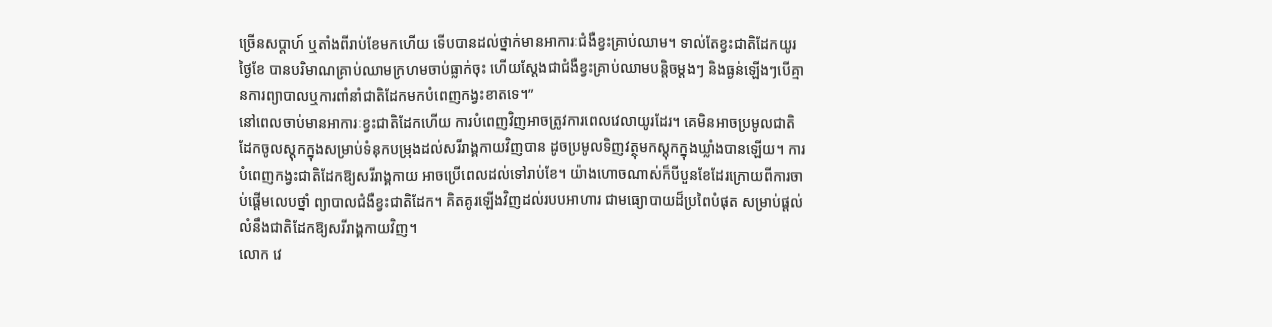ច្រើនសប្តាហ៍ ឬតាំងពីរាប់ខែមកហើយ ទើបបានដល់ថ្នាក់មានអាការៈជំងឺខ្វះគ្រាប់ឈាម។ ទាល់តែខ្វះជាតិដែកយូរថ្ងៃខែ បានបរិមាណគ្រាប់ឈាមក្រហមចាប់ធ្លាក់ចុះ ហើយស្តែងជាជំងឺខ្វះគ្រាប់ឈាមបន្តិចម្តងៗ និងធ្ងន់ឡើងៗបើគ្មានការព្យាបាលឬការពាំនាំជាតិដែកមកបំពេញកង្វះខាតទេ។”
នៅពេលចាប់មានអាការៈខ្វះជាតិដែកហើយ ការបំពេញវិញអាចត្រូវការពេលវេលាយូរដែរ។ គេមិនអាចប្រមូលជាតិដែកចូលស្តុកក្នុងសម្រាប់ទំនុកបម្រុងដល់សរីរាង្គកាយវិញបាន ដូចប្រមូលទិញវត្ថុមកស្តុកក្នុងឃ្លាំងបានឡើយ។ ការបំពេញកង្វះជាតិដែកឱ្យសរីរាង្គកាយ អាចប្រើពេលដល់ទៅរាប់ខែ។ យ៉ាងហោចណាស់ក៏បីបួនខែដែរក្រោយពីការចាប់ផ្តើមលេបថ្នាំ ព្យាបាលជំងឺខ្វះជាតិដែក។ គិតគូរឡើងវិញដល់របបអាហារ ជាមធ្យោបាយដ៏ប្រពៃបំផុត សម្រាប់ផ្តល់លំនឹងជាតិដែកឱ្យសរីរាង្គកាយវិញ។
លោក វេ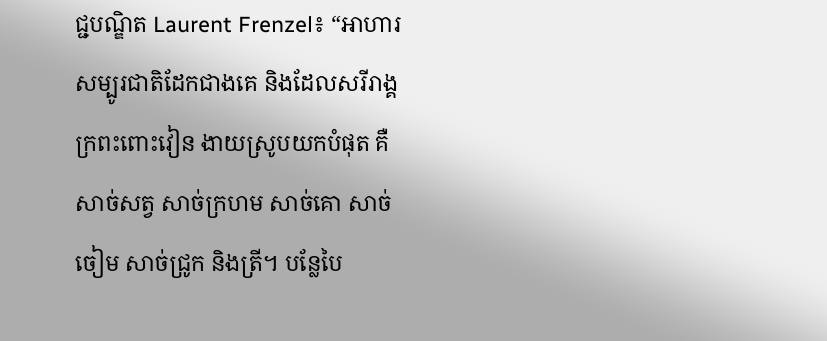ជ្ជបណ្ឌិត Laurent Frenzel៖ “អាហារសម្បូរជាតិដែកជាងគេ និងដែលសរីរាង្គក្រពះពោះវៀន ងាយស្រូបយកបំផុត គឺសាច់សត្វ សាច់ក្រហម សាច់គោ សាច់ចៀម សាច់ជ្រូក និងត្រី។ បន្លែបៃ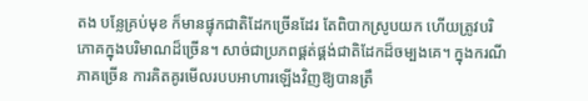តង បន្លែគ្រប់មុខ ក៏មានផ្ទុកជាតិដែកច្រើនដែរ តែពិបាកស្រូបយក ហើយត្រូវបរិភោគក្នុងបរិមាណដ៏ច្រើន។ សាច់ជាប្រភពផ្គត់ផ្គង់ជាតិដែកដ៏ចម្បងគេ។ ក្នុងករណីភាគច្រើន ការគិតគូរមើលរបបអាហារឡើងវិញឱ្យបានត្រឹ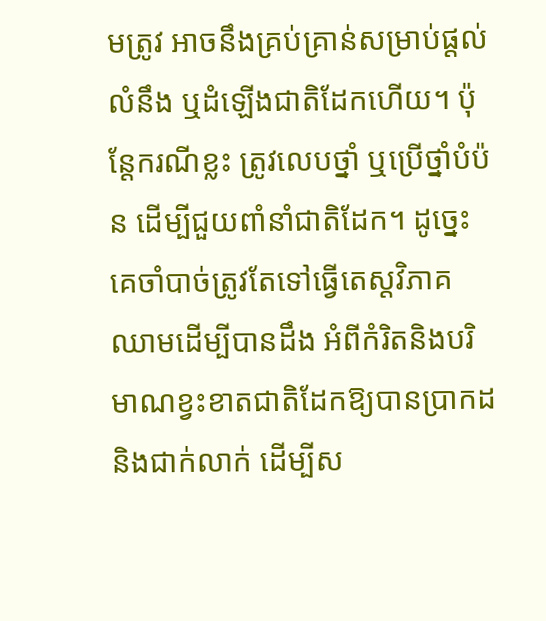មត្រូវ អាចនឹងគ្រប់គ្រាន់សម្រាប់ផ្តល់លំនឹង ឬដំឡើងជាតិដែកហើយ។ ប៉ុន្តែករណីខ្លះ ត្រូវលេបថ្នាំ ឬប្រើថ្នាំបំប៉ន ដើម្បីជួយពាំនាំជាតិដែក។ ដូច្នេះគេចាំបាច់ត្រូវតែទៅធ្វើតេស្តវិភាគឈាមដើម្បីបានដឹង អំពីកំរិតនិងបរិមាណខ្វះខាតជាតិដែកឱ្យបានប្រាកដនិងជាក់លាក់ ដើម្បីស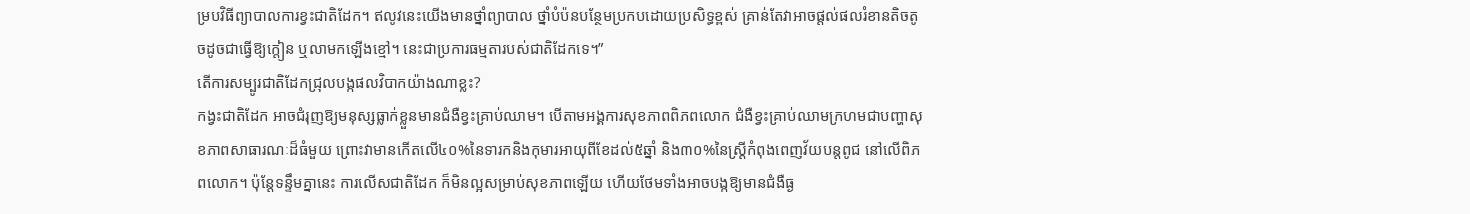ម្របវិធីព្យាបាលការខ្វះជាតិដែក។ ឥលូវនេះយើងមានថ្នាំព្យាបាល ថ្នាំបំប៉នបន្ថែមប្រកបដោយប្រសិទ្ធខ្ពស់ គ្រាន់តែវាអាចផ្តល់ផលរំខានតិចតូចដូចជាធ្វើឱ្យក្តៀន ឬលាមកឡើងខ្មៅ។ នេះជាប្រការធម្មតារបស់ជាតិដែកទេ។”
តើការសម្បូរជាតិដែកជ្រុលបង្កផលវិបាកយ៉ាងណាខ្លះ?
កង្វះជាតិដែក អាចជំរុញឱ្យមនុស្សធ្លាក់ខ្លួនមានជំងឺខ្វះគ្រាប់ឈាម។ បើតាមអង្គការសុខភាពពិភពលោក ជំងឺខ្វះគ្រាប់ឈាមក្រហមជាបញ្ហាសុខភាពសាធារណៈដ៏ធំមួយ ព្រោះវាមានកើតលើ៤០%នៃទារកនិងកុមារអាយុពីខែដល់៥ឆ្នាំ និង៣០%នៃស្ត្រីកំពុងពេញវ័យបន្តពូជ នៅលើពិភពលោក។ ប៉ុន្តែទន្ទឹមគ្នានេះ ការលើសជាតិដែក ក៏មិនល្អសម្រាប់សុខភាពឡើយ ហើយថែមទាំងអាចបង្កឱ្យមានជំងឺធ្ង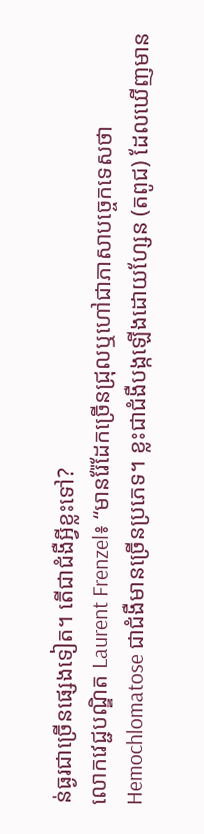ន់ធ្ងរជាច្រើនផ្សេងទៀត។ តើជាជំងឺអ្វីខ្លះទៅ?
លោកវេជ្ជបណ្ឌិត Laurent Frenzel៖ “មានរ៉ែដែកច្រើនជ្រុលឬហៅជាភាសាបច្ចេកទេសថា Hemochlomatose ជាជំងឺមានច្រើនប្រភេទ។ ខ្លះជាជំងឺបង្កឡើងដោយហ្សែន (តពូជ) ដែលឃើញមាន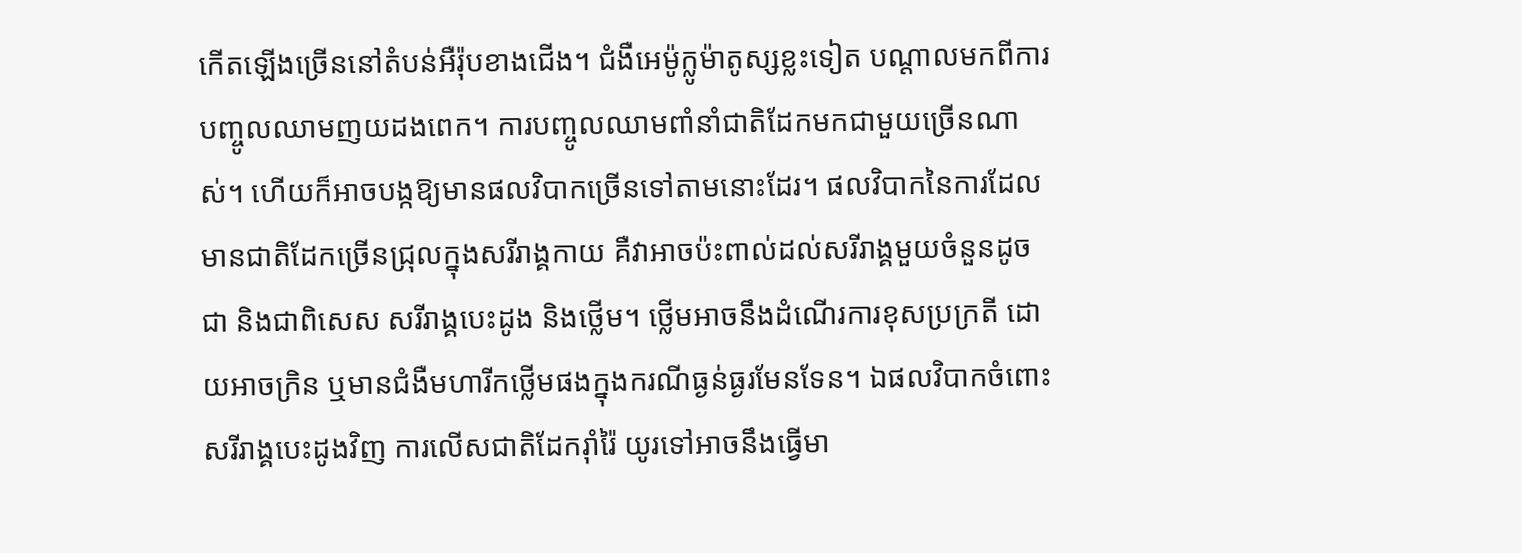កើតឡើងច្រើននៅតំបន់អឺរ៉ុបខាងជើង។ ជំងឺអេម៉ូក្លូម៉ាតូស្សខ្លះទៀត បណ្តាលមកពីការបញ្ចូលឈាមញយដងពេក។ ការបញ្ចូលឈាមពាំនាំជាតិដែកមកជាមួយច្រើនណាស់។ ហើយក៏អាចបង្កឱ្យមានផលវិបាកច្រើនទៅតាមនោះដែរ។ ផលវិបាកនៃការដែលមានជាតិដែកច្រើនជ្រុលក្នុងសរីរាង្គកាយ គឺវាអាចប៉ះពាល់ដល់សរីរាង្គមួយចំនួនដូចជា និងជាពិសេស សរីរាង្គបេះដូង និងថ្លើម។ ថ្លើមអាចនឹងដំណើរការខុសប្រក្រតី ដោយអាចក្រិន ឬមានជំងឺមហារីកថ្លើមផងក្នុងករណីធ្ងន់ធ្ងរមែនទែន។ ឯផលវិបាកចំពោះសរីរាង្គបេះដូងវិញ ការលើសជាតិដែករ៉ាំរ៉ៃ យូរទៅអាចនឹងធ្វើមា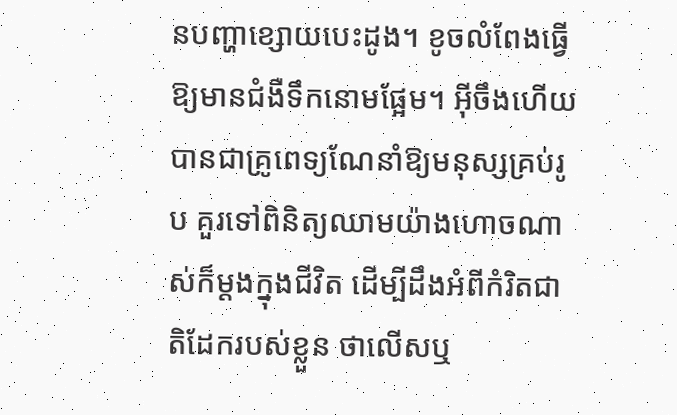នបញ្ហាខ្សោយបេះដូង។ ខូចលំពែងធ្វើឱ្យមានជំងឺទឹកនោមផ្អែម។ អ៊ីចឹងហើយបានជាគ្រូពេទ្យណែនាំឱ្យមនុស្សគ្រប់រូប គួរទៅពិនិត្យឈាមយ៉ាងហោចណាស់ក៏ម្តងក្នុងជីវិត ដើម្បីដឹងអំពីកំរិតជាតិដែករបស់ខ្លួន ថាលើសឬ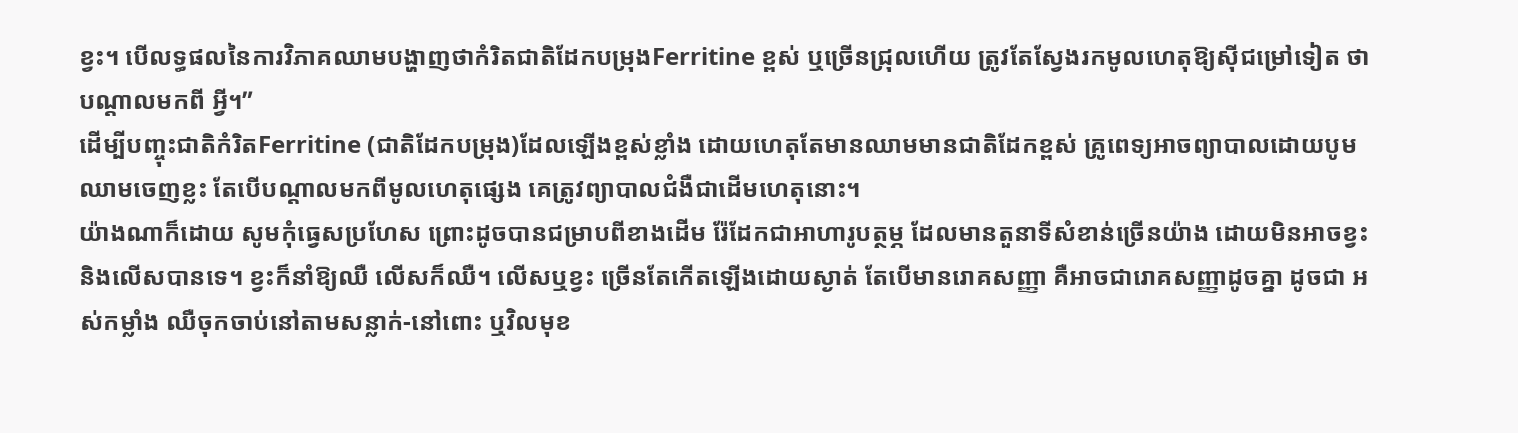ខ្វះ។ បើលទ្ធផលនៃការវិភាគឈាមបង្ហាញថាកំរិតជាតិដែកបម្រុងFerritine ខ្ពស់ ឬច្រើនជ្រុលហើយ ត្រូវតែស្វែងរកមូលហេតុឱ្យស៊ីជម្រៅទៀត ថាបណ្តាលមកពី អ្វី។”
ដើម្បីបញ្ចុះជាតិកំរិតFerritine (ជាតិដែកបម្រុង)ដែលឡើងខ្ពស់ខ្លាំង ដោយហេតុតែមានឈាមមានជាតិដែកខ្ពស់ គ្រូពេទ្យអាចព្យាបាលដោយបូមឈាមចេញខ្លះ តែបើបណ្តាលមកពីមូលហេតុផ្សេង គេត្រូវព្យាបាលជំងឺជាដើមហេតុនោះ។
យ៉ាងណាក៏ដោយ សូមកុំធ្វេសប្រហែស ព្រោះដូចបានជម្រាបពីខាងដើម រ៉ែដែកជាអាហារូបត្ថម្ភ ដែលមានតួនាទីសំខាន់ច្រើនយ៉ាង ដោយមិនអាចខ្វះ និងលើសបានទេ។ ខ្វះក៏នាំឱ្យឈឺ លើសក៏ឈឺ។ លើសឬខ្វះ ច្រើនតែកើតឡើងដោយស្ងាត់ តែបើមានរោគសញ្ញា គឺអាចជារោគសញ្ញាដូចគ្នា ដូចជា អស់កម្លាំង ឈឺចុកចាប់នៅតាមសន្លាក់-នៅពោះ ឬវិលមុខ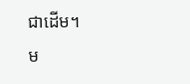ជាដើម។
ម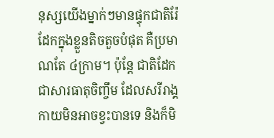នុស្សយើងម្នាក់ៗមានផ្ទុកជាតិរ៉ែដែកក្នុងខ្លួនតិចតួចបំផុត គឺប្រមាណតែ ៤ក្រាម។ ប៉ុន្តែ ជាតិដែកជាសារធាតុចិញ្ចឹម ដែលសរីរាង្គកាយមិនអាចខ្វះបានទេ និងក៏មិ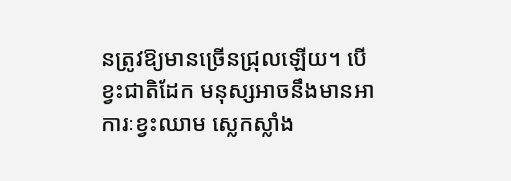នត្រូវឱ្យមានច្រើនជ្រុលឡើយ។ បើខ្វះជាតិដែក មនុស្សអាចនឹងមានអាការៈខ្វះឈាម ស្លេកស្លាំង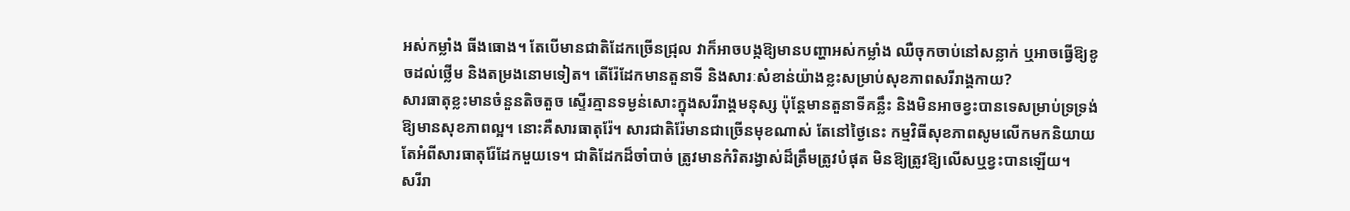អស់កម្លាំង ធីងធោង។ តែបើមានជាតិដែកច្រើនជ្រុល វាក៏អាចបង្កឱ្យមានបញ្ហាអស់កម្លាំង ឈឺចុកចាប់នៅសន្លាក់ ឬអាចធ្វើឱ្យខូចដល់ថ្លើម និងតម្រងនោមទៀត។ តើរ៉ែដែកមានតួនាទី និងសារៈសំខាន់យ៉ាងខ្លះសម្រាប់សុខភាពសរីរាង្គកាយ?
សារធាតុខ្លះមានចំនួនតិចតួច ស្ទើរគ្មានទម្ងន់សោះក្នុងសរីរាង្គមនុស្ស ប៉ុន្តែមានតួនាទីគន្លឹះ និងមិនអាចខ្វះបានទេសម្រាប់ទ្រទ្រង់ឱ្យមានសុខភាពល្អ។ នោះគឺសារធាតុរ៉ែ។ សារជាតិរ៉ែមានជាច្រើនមុខណាស់ តែនៅថ្ងៃនេះ កម្មវិធីសុខភាពសូមលើកមកនិយាយតែអំពីសារធាតុរ៉ែដែកមួយទេ។ ជាតិដែកដ៏ចាំបាច់ ត្រូវមានកំរិតរង្វាស់ដ៏ត្រឹមត្រូវបំផុត មិនឱ្យត្រូវឱ្យលើសឬខ្វះបានឡើយ។
សរីរា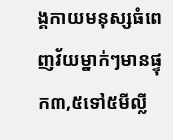ង្គកាយមនុស្សធំពេញវ័យម្នាក់ៗមានផ្ទុក៣,៥ទៅ៥មីល្លី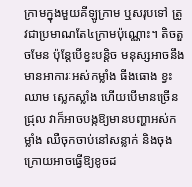ក្រាមក្នុងមួយគីឡូក្រាម ឬសរុបទៅ ត្រូវជាប្រមាណតែ៤ក្រាមប៉ុណ្ណោះ។ តិចតួចមែន ប៉ុន្តែបើខ្វះបន្តិច មនុស្សអាចនឹងមានអាការៈអស់កម្លាំង ធីងធោង ខ្វះឈាម ស្លេកស្លាំង ហើយបើមានច្រើនជ្រុល វាក៏អាចបង្កឱ្យមានបញ្ហាអស់កម្លាំង ឈឺចុកចាប់នៅសន្លាក់ និងចុងក្រោយអាចធ្វើឱ្យខូចដ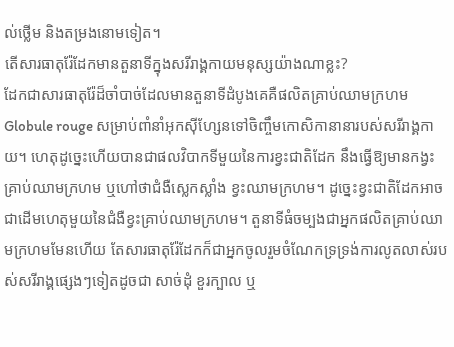ល់ថ្លើម និងតម្រងនោមទៀត។
តើសារធាតុរ៉ែដែកមានតួនាទីក្នុងសរីរាង្គកាយមនុស្សយ៉ាងណាខ្លះ?
ដែកជាសារធាតុរ៉ែដ៏ចាំបាច់ដែលមានតួនាទីដំបូងគេគឺផលិតគ្រាប់ឈាមក្រហម Globule rouge សម្រាប់ពាំនាំអុកស៊ីហ្សែនទៅចិញ្ចឹមកោសិកានានារបស់សរីរាង្គកាយ។ ហេតុដូច្នេះហើយបានជាផលវិបាកទីមួយនៃការខ្វះជាតិដែក នឹងធ្វើឱ្យមានកង្វះគ្រាប់ឈាមក្រហម ឬហៅថាជំងឺស្លេកស្លាំង ខ្វះឈាមក្រហម។ ដូច្នេះខ្វះជាតិដែកអាចជាដើមហេតុមួយនៃជំងឺខ្វះគ្រាប់ឈាមក្រហម។ តួនាទីធំចម្បងជាអ្នកផលិតគ្រាប់ឈាមក្រហមមែនហើយ តែសារធាតុរ៉ែដែកក៏ជាអ្នកចូលរួមចំណែកទ្រទ្រង់ការលូតលាស់របស់សរីរាង្គផ្សេងៗទៀតដូចជា សាច់ដុំ ខួរក្បាល ឬ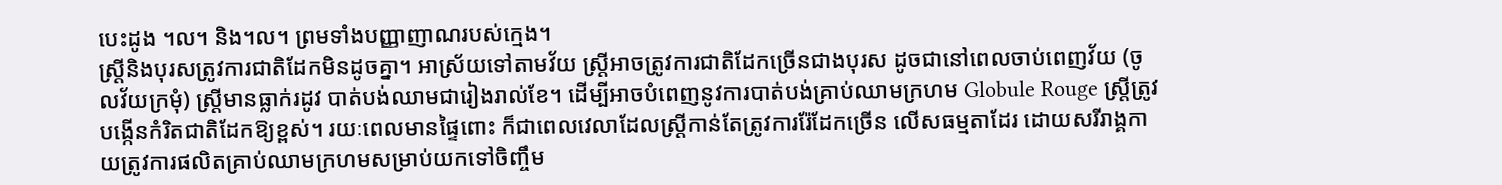បេះដូង ។ល។ និង។ល។ ព្រមទាំងបញ្ញាញាណរបស់ក្មេង។
ស្ត្រីនិងបុរសត្រូវការជាតិដែកមិនដូចគ្នា។ អាស្រ័យទៅតាមវ័យ ស្ត្រីអាចត្រូវការជាតិដែកច្រើនជាងបុរស ដូចជានៅពេលចាប់ពេញវ័យ (ចូលវ័យក្រមុំ) ស្ត្រីមានធ្លាក់រដូវ បាត់បង់ឈាមជារៀងរាល់ខែ។ ដើម្បីអាចបំពេញនូវការបាត់បង់គ្រាប់ឈាមក្រហម Globule Rouge ស្ត្រីត្រូវបង្កើនកំរិតជាតិដែកឱ្យខ្ពស់។ រយៈពេលមានផ្ទៃពោះ ក៏ជាពេលវេលាដែលស្ត្រីកាន់តែត្រូវការរ៉ែដែកច្រើន លើសធម្មតាដែរ ដោយសរីរាង្គកាយត្រូវការផលិតគ្រាប់ឈាមក្រហមសម្រាប់យកទៅចិញ្ចឹម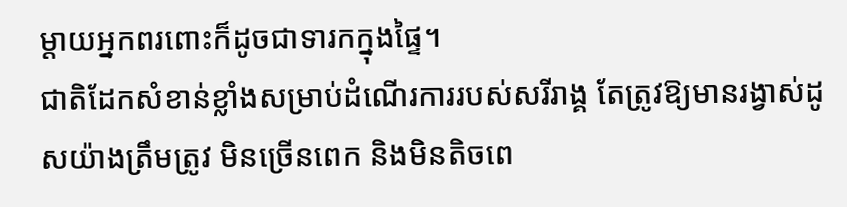ម្តាយអ្នកពរពោះក៏ដូចជាទារកក្នុងផ្ទៃ។
ជាតិដែកសំខាន់ខ្លាំងសម្រាប់ដំណើរការរបស់សរីរាង្គ តែត្រូវឱ្យមានរង្វាស់ដូសយ៉ាងត្រឹមត្រូវ មិនច្រើនពេក និងមិនតិចពេ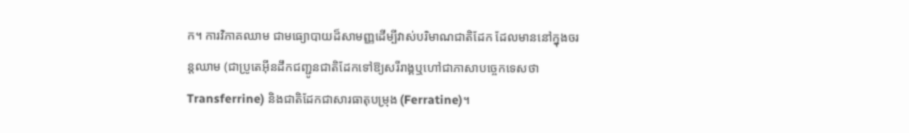ក។ ការវិភាគឈាម ជាមធ្យោបាយដ៏សាមញ្ញដើម្បីវាស់បរិមាណជាតិដែក ដែលមាននៅក្នុងចរន្តឈាម (ជាប្រូតេអ៊ីនដឹកជញ្ជូនជាតិដែកទៅឱ្យសរីរាង្គឬហៅជាភាសាបច្ចេកទេសថាTransferrine) និងជាតិដែកជាសារធាតុបម្រុង (Ferratine)។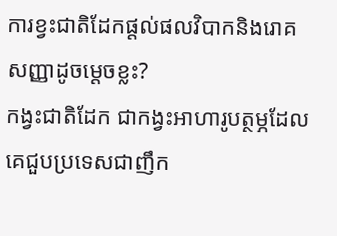ការខ្វះជាតិដែកផ្តល់ផលវិបាកនិងរោគសញ្ញាដូចម្តេចខ្លះ?
កង្វះជាតិដែក ជាកង្វះអាហារូបត្ថម្ភដែលគេជួបប្រទេសជាញឹក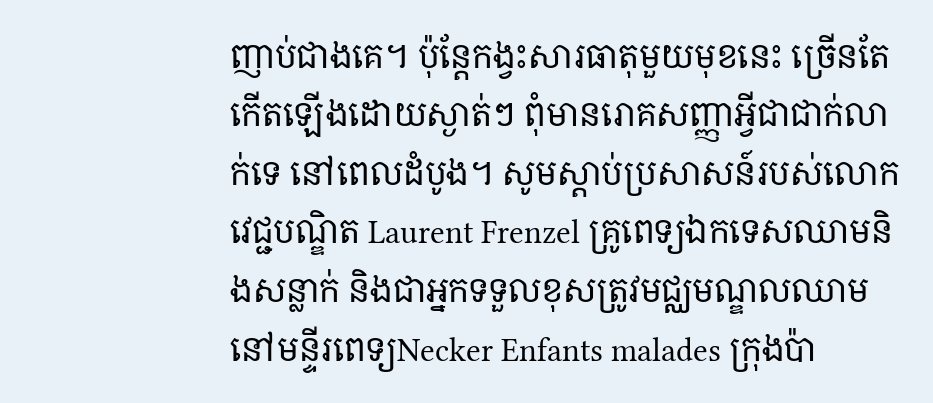ញាប់ជាងគេ។ ប៉ុន្តែកង្វះសារធាតុមួយមុខនេះ ច្រើនតែកើតឡើងដោយស្ងាត់ៗ ពុំមានរោគសញ្ញាអ្វីជាជាក់លាក់ទេ នៅពេលដំបូង។ សូមស្តាប់ប្រសាសន៍របស់លោកវេជ្ជបណ្ឌិត Laurent Frenzel គ្រូពេទ្យឯកទេសឈាមនិងសន្លាក់ និងជាអ្នកទទួលខុសត្រូវមជ្ឈមណ្ឌលឈាមនៅមន្ទីរពេទ្យNecker Enfants malades ក្រុងប៉ា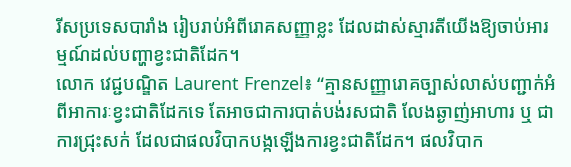រីសប្រទេសបារាំង រៀបរាប់អំពីរោគសញ្ញាខ្លះ ដែលដាស់ស្មារតីយើងឱ្យចាប់អារម្មណ៍ដល់បញ្ហាខ្វះជាតិដែក។
លោក វេជ្ជបណ្ឌិត Laurent Frenzel៖ “គ្មានសញ្ញារោគច្បាស់លាស់បញ្ជាក់អំពីអាការៈខ្វះជាតិដែកទេ តែអាចជាការបាត់បង់រសជាតិ លែងឆ្ងាញ់អាហារ ឬ ជាការជ្រុះសក់ ដែលជាផលវិបាកបង្កឡើងការខ្វះជាតិដែក។ ផលវិបាក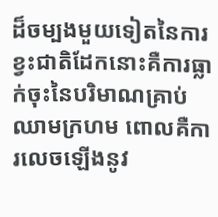ដ៏ចម្បងមួយទៀតនៃការខ្វះជាតិដែកនោះគឺការធ្លាក់ចុះនៃបរិមាណគ្រាប់ឈាមក្រហម ពោលគឺការលេចឡើងនូវ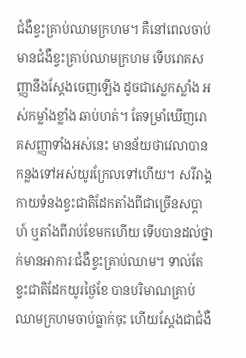ជំងឺខ្វះគ្រាប់ឈាមក្រហម។ គឺនៅពេលចាប់មានជំងឺខ្វះគ្រាប់ឈាមក្រហម ទើបរោគសញ្ញានឹងស្តែងចេញឡើង ដូចជាស្លេកស្លាំង អស់កម្លាំងខ្លាំង ឆាប់ហត់។ តែទម្រាំឃើញរោគសញ្ញាទាំងអស់នេះ មានន័យថាវេលាបានកន្លងទៅអស់យូរក្រែលទៅហើយ។ សរីរាង្គកាយទំនងខ្វះជាតិដែកតាំងពីជាច្រើនសប្តាហ៍ ឬតាំងពីរាប់ខែមកហើយ ទើបបានដល់ថ្នាក់មានអាការៈជំងឺខ្វះគ្រាប់ឈាម។ ទាល់តែខ្វះជាតិដែកយូរថ្ងៃខែ បានបរិមាណគ្រាប់ឈាមក្រហមចាប់ធ្លាក់ចុះ ហើយស្តែងជាជំងឺ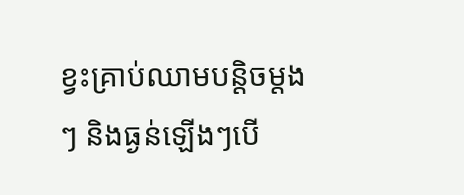ខ្វះគ្រាប់ឈាមបន្តិចម្តងៗ និងធ្ងន់ឡើងៗបើ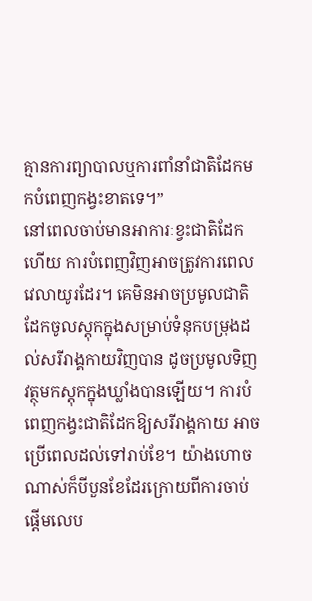គ្មានការព្យាបាលឬការពាំនាំជាតិដែកមកបំពេញកង្វះខាតទេ។”
នៅពេលចាប់មានអាការៈខ្វះជាតិដែកហើយ ការបំពេញវិញអាចត្រូវការពេលវេលាយូរដែរ។ គេមិនអាចប្រមូលជាតិដែកចូលស្តុកក្នុងសម្រាប់ទំនុកបម្រុងដល់សរីរាង្គកាយវិញបាន ដូចប្រមូលទិញវត្ថុមកស្តុកក្នុងឃ្លាំងបានឡើយ។ ការបំពេញកង្វះជាតិដែកឱ្យសរីរាង្គកាយ អាចប្រើពេលដល់ទៅរាប់ខែ។ យ៉ាងហោចណាស់ក៏បីបួនខែដែរក្រោយពីការចាប់ផ្តើមលេប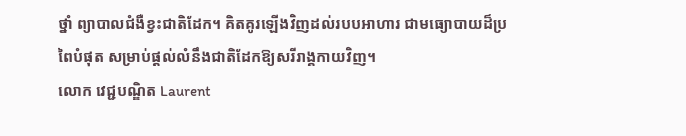ថ្នាំ ព្យាបាលជំងឺខ្វះជាតិដែក។ គិតគូរឡើងវិញដល់របបអាហារ ជាមធ្យោបាយដ៏ប្រពៃបំផុត សម្រាប់ផ្តល់លំនឹងជាតិដែកឱ្យសរីរាង្គកាយវិញ។
លោក វេជ្ជបណ្ឌិត Laurent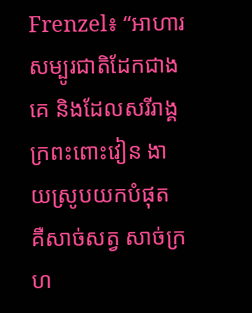Frenzel៖ “អាហារសម្បូរជាតិដែកជាងគេ និងដែលសរីរាង្គក្រពះពោះវៀន ងាយស្រូបយកបំផុត គឺសាច់សត្វ សាច់ក្រហ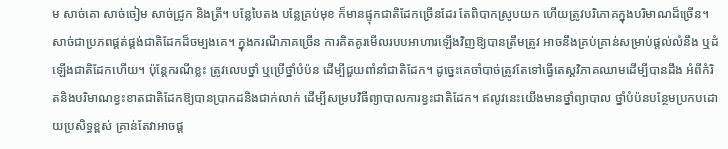ម សាច់គោ សាច់ចៀម សាច់ជ្រូក និងត្រី។ បន្លែបៃតង បន្លែគ្រប់មុខ ក៏មានផ្ទុកជាតិដែកច្រើនដែរ តែពិបាកស្រូបយក ហើយត្រូវបរិភោគក្នុងបរិមាណដ៏ច្រើន។ សាច់ជាប្រភពផ្គត់ផ្គង់ជាតិដែកដ៏ចម្បងគេ។ ក្នុងករណីភាគច្រើន ការគិតគូរមើលរបបអាហារឡើងវិញឱ្យបានត្រឹមត្រូវ អាចនឹងគ្រប់គ្រាន់សម្រាប់ផ្តល់លំនឹង ឬដំឡើងជាតិដែកហើយ។ ប៉ុន្តែករណីខ្លះ ត្រូវលេបថ្នាំ ឬប្រើថ្នាំបំប៉ន ដើម្បីជួយពាំនាំជាតិដែក។ ដូច្នេះគេចាំបាច់ត្រូវតែទៅធ្វើតេស្តវិភាគឈាមដើម្បីបានដឹង អំពីកំរិតនិងបរិមាណខ្វះខាតជាតិដែកឱ្យបានប្រាកដនិងជាក់លាក់ ដើម្បីសម្របវិធីព្យាបាលការខ្វះជាតិដែក។ ឥលូវនេះយើងមានថ្នាំព្យាបាល ថ្នាំបំប៉នបន្ថែមប្រកបដោយប្រសិទ្ធខ្ពស់ គ្រាន់តែវាអាចផ្ត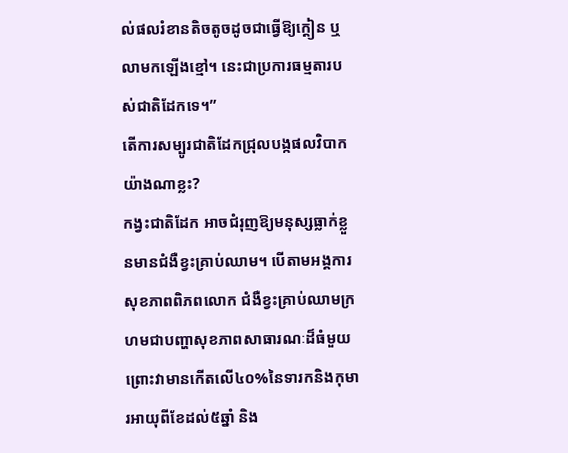ល់ផលរំខានតិចតូចដូចជាធ្វើឱ្យក្តៀន ឬលាមកឡើងខ្មៅ។ នេះជាប្រការធម្មតារបស់ជាតិដែកទេ។”
តើការសម្បូរជាតិដែកជ្រុលបង្កផលវិបាកយ៉ាងណាខ្លះ?
កង្វះជាតិដែក អាចជំរុញឱ្យមនុស្សធ្លាក់ខ្លួនមានជំងឺខ្វះគ្រាប់ឈាម។ បើតាមអង្គការសុខភាពពិភពលោក ជំងឺខ្វះគ្រាប់ឈាមក្រហមជាបញ្ហាសុខភាពសាធារណៈដ៏ធំមួយ ព្រោះវាមានកើតលើ៤០%នៃទារកនិងកុមារអាយុពីខែដល់៥ឆ្នាំ និង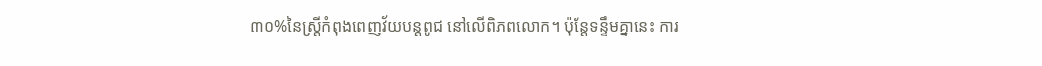៣០%នៃស្ត្រីកំពុងពេញវ័យបន្តពូជ នៅលើពិភពលោក។ ប៉ុន្តែទន្ទឹមគ្នានេះ ការ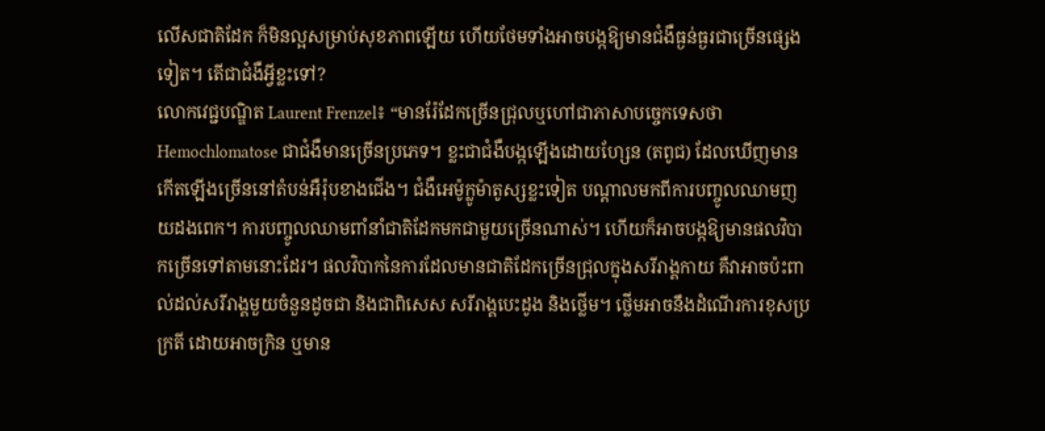លើសជាតិដែក ក៏មិនល្អសម្រាប់សុខភាពឡើយ ហើយថែមទាំងអាចបង្កឱ្យមានជំងឺធ្ងន់ធ្ងរជាច្រើនផ្សេងទៀត។ តើជាជំងឺអ្វីខ្លះទៅ?
លោកវេជ្ជបណ្ឌិត Laurent Frenzel៖ “មានរ៉ែដែកច្រើនជ្រុលឬហៅជាភាសាបច្ចេកទេសថា Hemochlomatose ជាជំងឺមានច្រើនប្រភេទ។ ខ្លះជាជំងឺបង្កឡើងដោយហ្សែន (តពូជ) ដែលឃើញមានកើតឡើងច្រើននៅតំបន់អឺរ៉ុបខាងជើង។ ជំងឺអេម៉ូក្លូម៉ាតូស្សខ្លះទៀត បណ្តាលមកពីការបញ្ចូលឈាមញយដងពេក។ ការបញ្ចូលឈាមពាំនាំជាតិដែកមកជាមួយច្រើនណាស់។ ហើយក៏អាចបង្កឱ្យមានផលវិបាកច្រើនទៅតាមនោះដែរ។ ផលវិបាកនៃការដែលមានជាតិដែកច្រើនជ្រុលក្នុងសរីរាង្គកាយ គឺវាអាចប៉ះពាល់ដល់សរីរាង្គមួយចំនួនដូចជា និងជាពិសេស សរីរាង្គបេះដូង និងថ្លើម។ ថ្លើមអាចនឹងដំណើរការខុសប្រក្រតី ដោយអាចក្រិន ឬមាន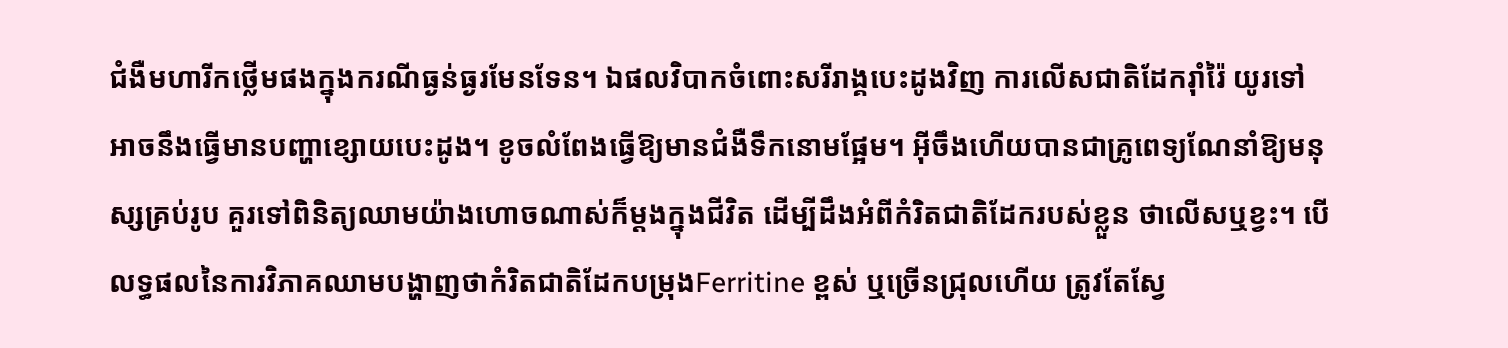ជំងឺមហារីកថ្លើមផងក្នុងករណីធ្ងន់ធ្ងរមែនទែន។ ឯផលវិបាកចំពោះសរីរាង្គបេះដូងវិញ ការលើសជាតិដែករ៉ាំរ៉ៃ យូរទៅអាចនឹងធ្វើមានបញ្ហាខ្សោយបេះដូង។ ខូចលំពែងធ្វើឱ្យមានជំងឺទឹកនោមផ្អែម។ អ៊ីចឹងហើយបានជាគ្រូពេទ្យណែនាំឱ្យមនុស្សគ្រប់រូប គួរទៅពិនិត្យឈាមយ៉ាងហោចណាស់ក៏ម្តងក្នុងជីវិត ដើម្បីដឹងអំពីកំរិតជាតិដែករបស់ខ្លួន ថាលើសឬខ្វះ។ បើលទ្ធផលនៃការវិភាគឈាមបង្ហាញថាកំរិតជាតិដែកបម្រុងFerritine ខ្ពស់ ឬច្រើនជ្រុលហើយ ត្រូវតែស្វែ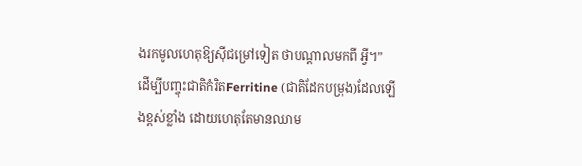ងរកមូលហេតុឱ្យស៊ីជម្រៅទៀត ថាបណ្តាលមកពី អ្វី។”
ដើម្បីបញ្ចុះជាតិកំរិតFerritine (ជាតិដែកបម្រុង)ដែលឡើងខ្ពស់ខ្លាំង ដោយហេតុតែមានឈាម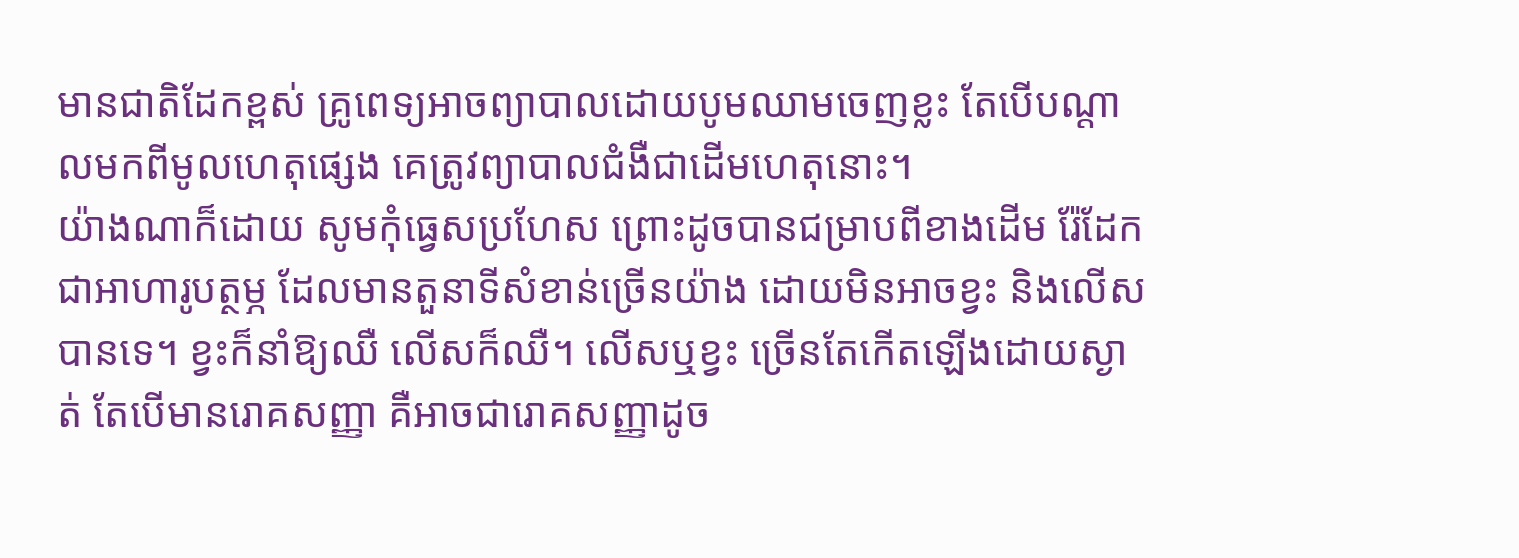មានជាតិដែកខ្ពស់ គ្រូពេទ្យអាចព្យាបាលដោយបូមឈាមចេញខ្លះ តែបើបណ្តាលមកពីមូលហេតុផ្សេង គេត្រូវព្យាបាលជំងឺជាដើមហេតុនោះ។
យ៉ាងណាក៏ដោយ សូមកុំធ្វេសប្រហែស ព្រោះដូចបានជម្រាបពីខាងដើម រ៉ែដែកជាអាហារូបត្ថម្ភ ដែលមានតួនាទីសំខាន់ច្រើនយ៉ាង ដោយមិនអាចខ្វះ និងលើសបានទេ។ ខ្វះក៏នាំឱ្យឈឺ លើសក៏ឈឺ។ លើសឬខ្វះ ច្រើនតែកើតឡើងដោយស្ងាត់ តែបើមានរោគសញ្ញា គឺអាចជារោគសញ្ញាដូច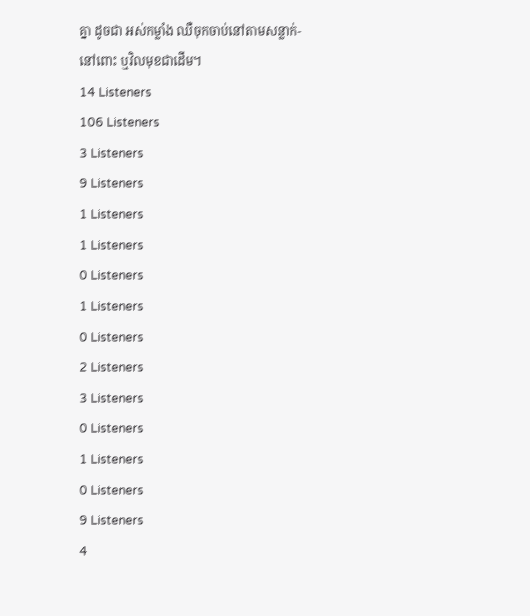គ្នា ដូចជា អស់កម្លាំង ឈឺចុកចាប់នៅតាមសន្លាក់-នៅពោះ ឬវិលមុខជាដើម។
14 Listeners
106 Listeners
3 Listeners
9 Listeners
1 Listeners
1 Listeners
0 Listeners
1 Listeners
0 Listeners
2 Listeners
3 Listeners
0 Listeners
1 Listeners
0 Listeners
9 Listeners
4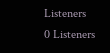Listeners
0 Listeners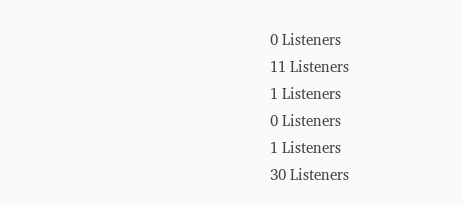0 Listeners
11 Listeners
1 Listeners
0 Listeners
1 Listeners
30 Listeners